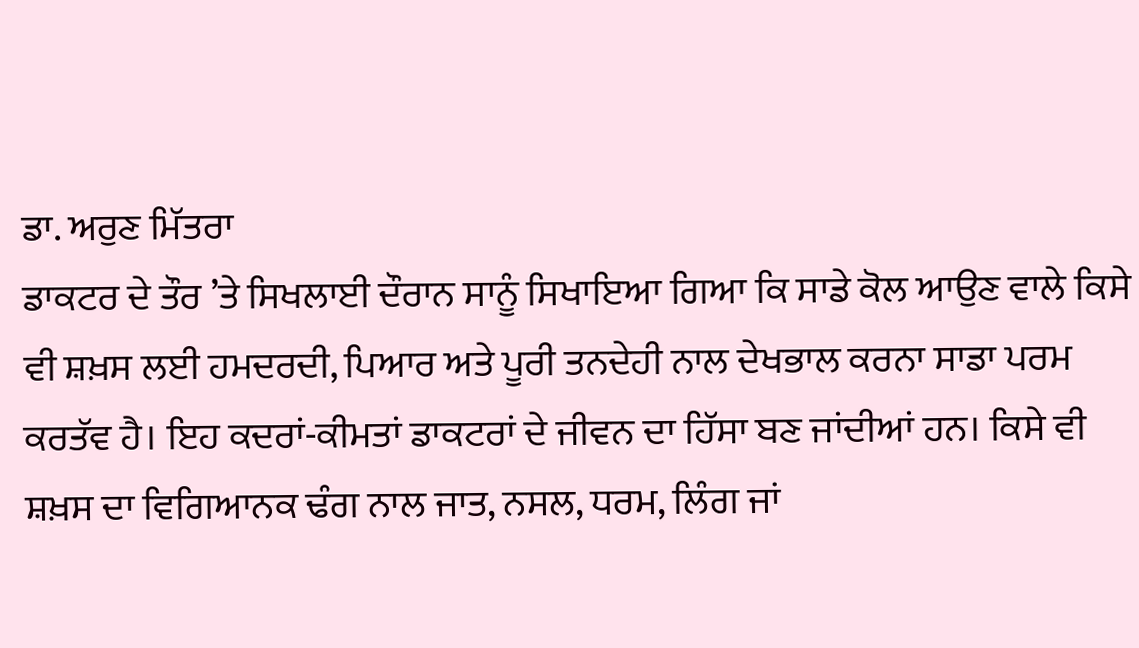ਡਾ. ਅਰੁਣ ਮਿੱਤਰਾ
ਡਾਕਟਰ ਦੇ ਤੌਰ ’ਤੇ ਸਿਖਲਾਈ ਦੌਰਾਨ ਸਾਨੂੰ ਸਿਖਾਇਆ ਗਿਆ ਕਿ ਸਾਡੇ ਕੋਲ ਆਉਣ ਵਾਲੇ ਕਿਸੇ ਵੀ ਸ਼ਖ਼ਸ ਲਈ ਹਮਦਰਦੀ, ਪਿਆਰ ਅਤੇ ਪੂਰੀ ਤਨਦੇਹੀ ਨਾਲ ਦੇਖਭਾਲ ਕਰਨਾ ਸਾਡਾ ਪਰਮ ਕਰਤੱਵ ਹੈ। ਇਹ ਕਦਰਾਂ-ਕੀਮਤਾਂ ਡਾਕਟਰਾਂ ਦੇ ਜੀਵਨ ਦਾ ਹਿੱਸਾ ਬਣ ਜਾਂਦੀਆਂ ਹਨ। ਕਿਸੇ ਵੀ ਸ਼ਖ਼ਸ ਦਾ ਵਿਗਿਆਨਕ ਢੰਗ ਨਾਲ ਜਾਤ, ਨਸਲ, ਧਰਮ, ਲਿੰਗ ਜਾਂ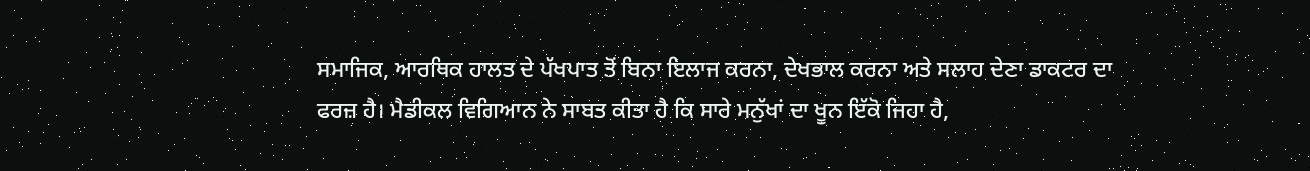ਸਮਾਜਿਕ, ਆਰਥਿਕ ਹਾਲਤ ਦੇ ਪੱਖਪਾਤ ਤੋਂ ਬਿਨਾ ਇਲਾਜ ਕਰਨਾ, ਦੇਖਭਾਲ ਕਰਨਾ ਅਤੇ ਸਲਾਹ ਦੇਣਾ ਡਾਕਟਰ ਦਾ ਫਰਜ਼ ਹੈ। ਮੈਡੀਕਲ ਵਿਗਿਆਨ ਨੇ ਸਾਬਤ ਕੀਤਾ ਹੈ ਕਿ ਸਾਰੇ ਮਨੁੱਖਾਂ ਦਾ ਖੂਨ ਇੱਕੋ ਜਿਹਾ ਹੈ,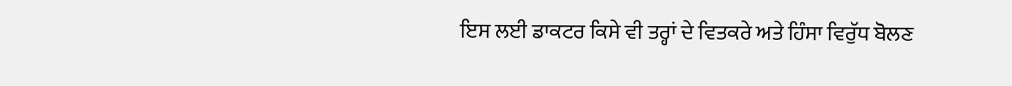ਇਸ ਲਈ ਡਾਕਟਰ ਕਿਸੇ ਵੀ ਤਰ੍ਹਾਂ ਦੇ ਵਿਤਕਰੇ ਅਤੇ ਹਿੰਸਾ ਵਿਰੁੱਧ ਬੋਲਣ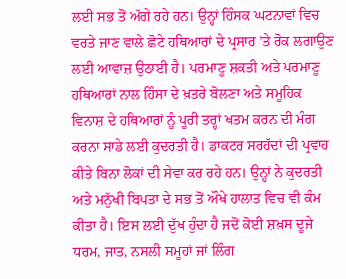ਲਈ ਸਭ ਤੋਂ ਅੱਗੇ ਰਹੇ ਹਨ। ਉਨ੍ਹਾਂ ਹਿੰਸਕ ਘਟਨਾਵਾਂ ਵਿਚ ਵਰਤੇ ਜਾਣ ਵਾਲੇ ਛੋਟੇ ਹਥਿਆਰਾਂ ਦੇ ਪ੍ਰਸਾਰ ’ਤੇ ਰੋਕ ਲਗਾਉਣ ਲਈ ਆਵਾਜ਼ ਉਠਾਈ ਹੈ। ਪਰਮਾਣੂ ਸ਼ਕਤੀ ਅਤੇ ਪਰਮਾਣੂ ਹਥਿਆਰਾਂ ਨਾਲ ਹਿੰਸਾ ਦੇ ਖ਼ਤਰੇ ਬੋਲਣਾ ਅਤੇ ਸਮੂਹਿਕ ਵਿਨਾਸ਼ ਦੇ ਹਥਿਆਰਾਂ ਨੂੰ ਪੂਰੀ ਤਰ੍ਹਾਂ ਖਤਮ ਕਰਨ ਦੀ ਮੰਗ ਕਰਨਾ ਸਾਡੇ ਲਈ ਕੁਦਰਤੀ ਹੈ। ਡਾਕਟਰ ਸਰਹੱਦਾਂ ਦੀ ਪ੍ਰਵਾਹ ਕੀਤੇ ਬਿਨਾ ਲੋਕਾਂ ਦੀ ਸੇਵਾ ਕਰ ਰਹੇ ਹਨ। ਉਨ੍ਹਾਂ ਨੇ ਕੁਦਰਤੀ ਅਤੇ ਮਨੁੱਖੀ ਬਿਪਤਾ ਦੇ ਸਭ ਤੋਂ ਔਖੇ ਹਾਲਾਤ ਵਿਚ ਵੀ ਕੰਮ ਕੀਤਾ ਹੈ। ਇਸ ਲਈ ਦੁੱਖ ਹੁੰਦਾ ਹੈ ਜਦੋਂ ਕੋਈ ਸ਼ਖ਼ਸ ਦੂਜੇ ਧਰਮ, ਜਾਤ, ਨਸਲੀ ਸਮੂਹਾਂ ਜਾਂ ਲਿੰਗ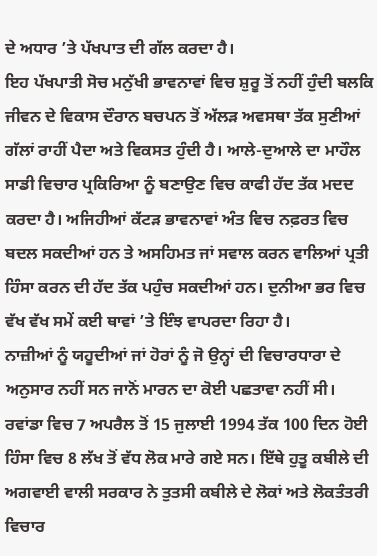ਦੇ ਅਧਾਰ ’ਤੇ ਪੱਖਪਾਤ ਦੀ ਗੱਲ ਕਰਦਾ ਹੈ।
ਇਹ ਪੱਖਪਾਤੀ ਸੋਚ ਮਨੁੱਖੀ ਭਾਵਨਾਵਾਂ ਵਿਚ ਸ਼ੁਰੂ ਤੋਂ ਨਹੀਂ ਹੁੰਦੀ ਬਲਕਿ ਜੀਵਨ ਦੇ ਵਿਕਾਸ ਦੌਰਾਨ ਬਚਪਨ ਤੋਂ ਅੱਲੜ ਅਵਸਥਾ ਤੱਕ ਸੁਣੀਆਂ ਗੱਲਾਂ ਰਾਹੀਂ ਪੈਦਾ ਅਤੇ ਵਿਕਸਤ ਹੁੰਦੀ ਹੈ। ਆਲੇ-ਦੁਆਲੇ ਦਾ ਮਾਹੌਲ ਸਾਡੀ ਵਿਚਾਰ ਪ੍ਰਕਿਰਿਆ ਨੂੰ ਬਣਾਉਣ ਵਿਚ ਕਾਫੀ ਹੱਦ ਤੱਕ ਮਦਦ ਕਰਦਾ ਹੈ। ਅਜਿਹੀਆਂ ਕੱਟੜ ਭਾਵਨਾਵਾਂ ਅੰਤ ਵਿਚ ਨਫ਼ਰਤ ਵਿਚ ਬਦਲ ਸਕਦੀਆਂ ਹਨ ਤੇ ਅਸਹਿਮਤ ਜਾਂ ਸਵਾਲ ਕਰਨ ਵਾਲਿਆਂ ਪ੍ਰਤੀ ਹਿੰਸਾ ਕਰਨ ਦੀ ਹੱਦ ਤੱਕ ਪਹੁੰਚ ਸਕਦੀਆਂ ਹਨ। ਦੁਨੀਆ ਭਰ ਵਿਚ ਵੱਖ ਵੱਖ ਸਮੇਂ ਕਈ ਥਾਵਾਂ ’ਤੇ ਇੰਝ ਵਾਪਰਦਾ ਰਿਹਾ ਹੈ।
ਨਾਜ਼ੀਆਂ ਨੂੰ ਯਹੂਦੀਆਂ ਜਾਂ ਹੋਰਾਂ ਨੂੰ ਜੋ ਉਨ੍ਹਾਂ ਦੀ ਵਿਚਾਰਧਾਰਾ ਦੇ ਅਨੁਸਾਰ ਨਹੀਂ ਸਨ ਜਾਨੋਂ ਮਾਰਨ ਦਾ ਕੋਈ ਪਛਤਾਵਾ ਨਹੀਂ ਸੀ। ਰਵਾਂਡਾ ਵਿਚ 7 ਅਪਰੈਲ ਤੋਂ 15 ਜੁਲਾਈ 1994 ਤੱਕ 100 ਦਿਨ ਹੋਈ ਹਿੰਸਾ ਵਿਚ 8 ਲੱਖ ਤੋਂ ਵੱਧ ਲੋਕ ਮਾਰੇ ਗਏ ਸਨ। ਇੱਥੇ ਹੁਤੂ ਕਬੀਲੇ ਦੀ ਅਗਵਾਈ ਵਾਲੀ ਸਰਕਾਰ ਨੇ ਤੁਤਸੀ ਕਬੀਲੇ ਦੇ ਲੋਕਾਂ ਅਤੇ ਲੋਕਤੰਤਰੀ ਵਿਚਾਰ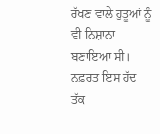ਰੱਖਣ ਵਾਲੇ ਹੁਤੂਆਂ ਨੂੰ ਵੀ ਨਿਸ਼ਾਨਾ ਬਣਾਇਆ ਸੀ। ਨਫ਼ਰਤ ਇਸ ਹੱਦ ਤੱਕ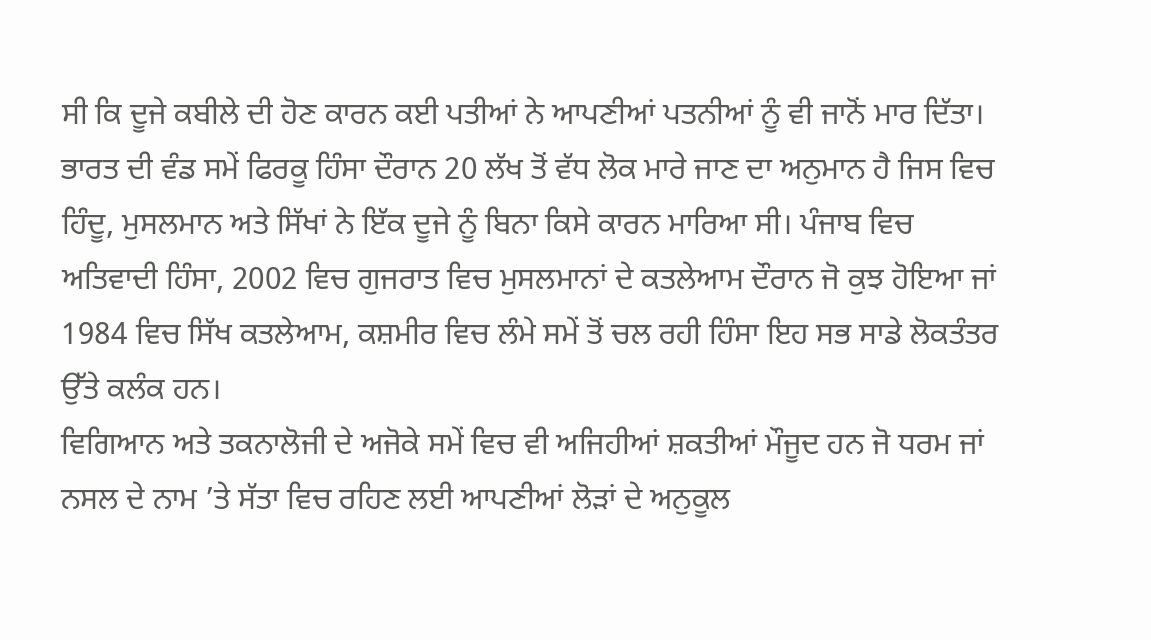ਸੀ ਕਿ ਦੂਜੇ ਕਬੀਲੇ ਦੀ ਹੋਣ ਕਾਰਨ ਕਈ ਪਤੀਆਂ ਨੇ ਆਪਣੀਆਂ ਪਤਨੀਆਂ ਨੂੰ ਵੀ ਜਾਨੋਂ ਮਾਰ ਦਿੱਤਾ। ਭਾਰਤ ਦੀ ਵੰਡ ਸਮੇਂ ਫਿਰਕੂ ਹਿੰਸਾ ਦੌਰਾਨ 20 ਲੱਖ ਤੋਂ ਵੱਧ ਲੋਕ ਮਾਰੇ ਜਾਣ ਦਾ ਅਨੁਮਾਨ ਹੈ ਜਿਸ ਵਿਚ ਹਿੰਦੂ, ਮੁਸਲਮਾਨ ਅਤੇ ਸਿੱਖਾਂ ਨੇ ਇੱਕ ਦੂਜੇ ਨੂੰ ਬਿਨਾ ਕਿਸੇ ਕਾਰਨ ਮਾਰਿਆ ਸੀ। ਪੰਜਾਬ ਵਿਚ ਅਤਿਵਾਦੀ ਹਿੰਸਾ, 2002 ਵਿਚ ਗੁਜਰਾਤ ਵਿਚ ਮੁਸਲਮਾਨਾਂ ਦੇ ਕਤਲੇਆਮ ਦੌਰਾਨ ਜੋ ਕੁਝ ਹੋਇਆ ਜਾਂ 1984 ਵਿਚ ਸਿੱਖ ਕਤਲੇਆਮ, ਕਸ਼ਮੀਰ ਵਿਚ ਲੰਮੇ ਸਮੇਂ ਤੋਂ ਚਲ ਰਹੀ ਹਿੰਸਾ ਇਹ ਸਭ ਸਾਡੇ ਲੋਕਤੰਤਰ ਉੱਤੇ ਕਲੰਕ ਹਨ।
ਵਿਗਿਆਨ ਅਤੇ ਤਕਨਾਲੋਜੀ ਦੇ ਅਜੋਕੇ ਸਮੇਂ ਵਿਚ ਵੀ ਅਜਿਹੀਆਂ ਸ਼ਕਤੀਆਂ ਮੌਜੂਦ ਹਨ ਜੋ ਧਰਮ ਜਾਂ ਨਸਲ ਦੇ ਨਾਮ ’ਤੇ ਸੱਤਾ ਵਿਚ ਰਹਿਣ ਲਈ ਆਪਣੀਆਂ ਲੋੜਾਂ ਦੇ ਅਨੁਕੂਲ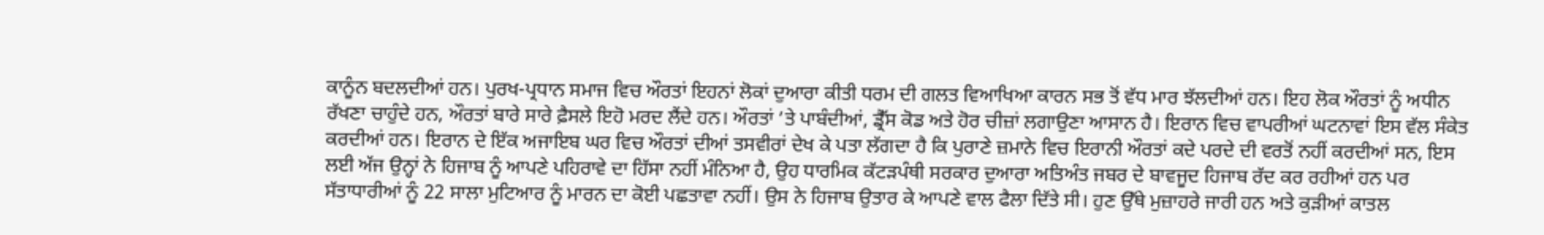ਕਾਨੂੰਨ ਬਦਲਦੀਆਂ ਹਨ। ਪੁਰਖ-ਪ੍ਰਧਾਨ ਸਮਾਜ ਵਿਚ ਔਰਤਾਂ ਇਹਨਾਂ ਲੋਕਾਂ ਦੁਆਰਾ ਕੀਤੀ ਧਰਮ ਦੀ ਗਲਤ ਵਿਆਖਿਆ ਕਾਰਨ ਸਭ ਤੋਂ ਵੱਧ ਮਾਰ ਝੱਲਦੀਆਂ ਹਨ। ਇਹ ਲੋਕ ਔਰਤਾਂ ਨੂੰ ਅਧੀਨ ਰੱਖਣਾ ਚਾਹੁੰਦੇ ਹਨ, ਔਰਤਾਂ ਬਾਰੇ ਸਾਰੇ ਫ਼ੈਸਲੇ ਇਹੋ ਮਰਦ ਲੈਂਦੇ ਹਨ। ਔਰਤਾਂ ’ਤੇ ਪਾਬੰਦੀਆਂ, ਡ੍ਰੈੱਸ ਕੋਡ ਅਤੇ ਹੋਰ ਚੀਜ਼ਾਂ ਲਗਾਉਣਾ ਆਸਾਨ ਹੈ। ਇਰਾਨ ਵਿਚ ਵਾਪਰੀਆਂ ਘਟਨਾਵਾਂ ਇਸ ਵੱਲ ਸੰਕੇਤ ਕਰਦੀਆਂ ਹਨ। ਇਰਾਨ ਦੇ ਇੱਕ ਅਜਾਇਬ ਘਰ ਵਿਚ ਔਰਤਾਂ ਦੀਆਂ ਤਸਵੀਰਾਂ ਦੇਖ ਕੇ ਪਤਾ ਲੱਗਦਾ ਹੈ ਕਿ ਪੁਰਾਣੇ ਜ਼ਮਾਨੇ ਵਿਚ ਇਰਾਨੀ ਔਰਤਾਂ ਕਦੇ ਪਰਦੇ ਦੀ ਵਰਤੋਂ ਨਹੀਂ ਕਰਦੀਆਂ ਸਨ, ਇਸ ਲਈ ਅੱਜ ਉਨ੍ਹਾਂ ਨੇ ਹਿਜਾਬ ਨੂੰ ਆਪਣੇ ਪਹਿਰਾਵੇ ਦਾ ਹਿੱਸਾ ਨਹੀਂ ਮੰਨਿਆ ਹੈ, ਉਹ ਧਾਰਮਿਕ ਕੱਟੜਪੰਥੀ ਸਰਕਾਰ ਦੁਆਰਾ ਅਤਿਅੰਤ ਜਬਰ ਦੇ ਬਾਵਜੂਦ ਹਿਜਾਬ ਰੱਦ ਕਰ ਰਹੀਆਂ ਹਨ ਪਰ ਸੱਤਾਧਾਰੀਆਂ ਨੂੰ 22 ਸਾਲਾ ਮੁਟਿਆਰ ਨੂੰ ਮਾਰਨ ਦਾ ਕੋਈ ਪਛਤਾਵਾ ਨਹੀਂ। ਉਸ ਨੇ ਹਿਜਾਬ ਉਤਾਰ ਕੇ ਆਪਣੇ ਵਾਲ ਫੈਲਾ ਦਿੱਤੇ ਸੀ। ਹੁਣ ਉੱਥੇ ਮੁਜ਼ਾਹਰੇ ਜਾਰੀ ਹਨ ਅਤੇ ਕੁੜੀਆਂ ਕਾਤਲ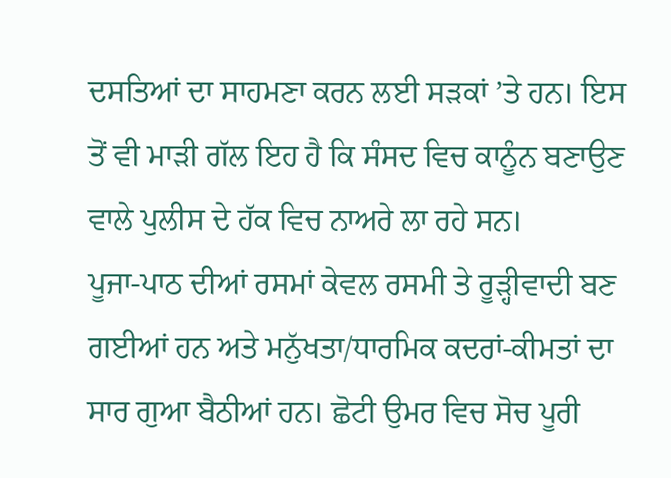ਦਸਤਿਆਂ ਦਾ ਸਾਹਮਣਾ ਕਰਨ ਲਈ ਸੜਕਾਂ ’ਤੇ ਹਨ। ਇਸ ਤੋਂ ਵੀ ਮਾੜੀ ਗੱਲ ਇਹ ਹੈ ਕਿ ਸੰਸਦ ਵਿਚ ਕਾਨੂੰਨ ਬਣਾਉਣ ਵਾਲੇ ਪੁਲੀਸ ਦੇ ਹੱਕ ਵਿਚ ਨਾਅਰੇ ਲਾ ਰਹੇ ਸਨ।
ਪੂਜਾ-ਪਾਠ ਦੀਆਂ ਰਸਮਾਂ ਕੇਵਲ ਰਸਮੀ ਤੇ ਰੂੜ੍ਹੀਵਾਦੀ ਬਣ ਗਈਆਂ ਹਨ ਅਤੇ ਮਨੁੱਖਤਾ/ਧਾਰਮਿਕ ਕਦਰਾਂ-ਕੀਮਤਾਂ ਦਾ ਸਾਰ ਗੁਆ ਬੈਠੀਆਂ ਹਨ। ਛੋਟੀ ਉਮਰ ਵਿਚ ਸੋਚ ਪੂਰੀ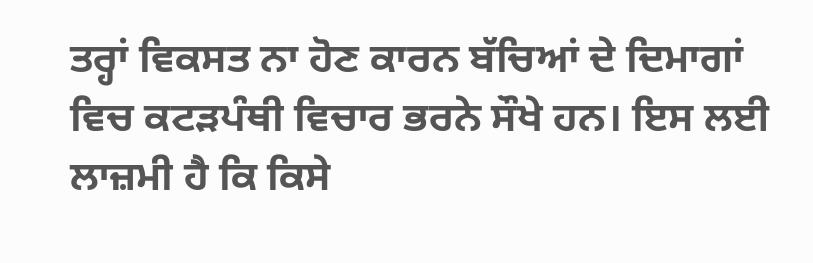ਤਰ੍ਹਾਂ ਵਿਕਸਤ ਨਾ ਹੋਣ ਕਾਰਨ ਬੱਚਿਆਂ ਦੇ ਦਿਮਾਗਾਂ ਵਿਚ ਕਟੜਪੰਥੀ ਵਿਚਾਰ ਭਰਨੇ ਸੌਖੇ ਹਨ। ਇਸ ਲਈ ਲਾਜ਼ਮੀ ਹੈ ਕਿ ਕਿਸੇ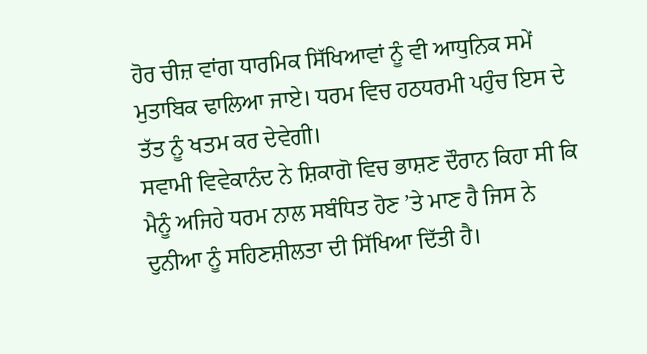ਹੋਰ ਚੀਜ਼ ਵਾਂਗ ਧਾਰਮਿਕ ਸਿੱਖਿਆਵਾਂ ਨੂੰ ਵੀ ਆਧੁਨਿਕ ਸਮੇਂ ਮੁਤਾਬਿਕ ਢਾਲਿਆ ਜਾਏ। ਧਰਮ ਵਿਚ ਹਠਧਰਮੀ ਪਹੁੰਚ ਇਸ ਦੇ ਤੱਤ ਨੂੰ ਖਤਮ ਕਰ ਦੇਵੇਗੀ।
ਸਵਾਮੀ ਵਿਵੇਕਾਨੰਦ ਨੇ ਸ਼ਿਕਾਗੋ ਵਿਚ ਭਾਸ਼ਣ ਦੌਰਾਨ ਕਿਹਾ ਸੀ ਕਿ ਮੈਨੂੰ ਅਜਿਹੇ ਧਰਮ ਨਾਲ ਸਬੰਧਿਤ ਹੋਣ ’ਤੇ ਮਾਣ ਹੈ ਜਿਸ ਨੇ ਦੁਨੀਆ ਨੂੰ ਸਹਿਣਸ਼ੀਲਤਾ ਦੀ ਸਿੱਖਿਆ ਦਿੱਤੀ ਹੈ।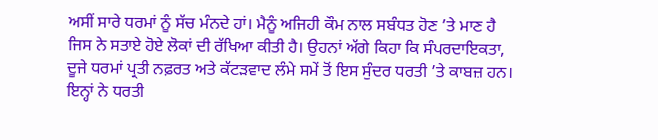ਅਸੀਂ ਸਾਰੇ ਧਰਮਾਂ ਨੂੰ ਸੱਚ ਮੰਨਦੇ ਹਾਂ। ਮੈਨੂੰ ਅਜਿਹੀ ਕੌਮ ਨਾਲ ਸਬੰਧਤ ਹੋਣ ’ਤੇ ਮਾਣ ਹੈ ਜਿਸ ਨੇ ਸਤਾਏ ਹੋਏ ਲੋਕਾਂ ਦੀ ਰੱਖਿਆ ਕੀਤੀ ਹੈ। ਉਹਨਾਂ ਅੱਗੇ ਕਿਹਾ ਕਿ ਸੰਪਰਦਾਇਕਤਾ, ਦੂਜੇ ਧਰਮਾਂ ਪ੍ਰਤੀ ਨਫ਼ਰਤ ਅਤੇ ਕੱਟੜਵਾਦ ਲੰਮੇ ਸਮੇਂ ਤੋਂ ਇਸ ਸੁੰਦਰ ਧਰਤੀ ’ਤੇ ਕਾਬਜ਼ ਹਨ। ਇਨ੍ਹਾਂ ਨੇ ਧਰਤੀ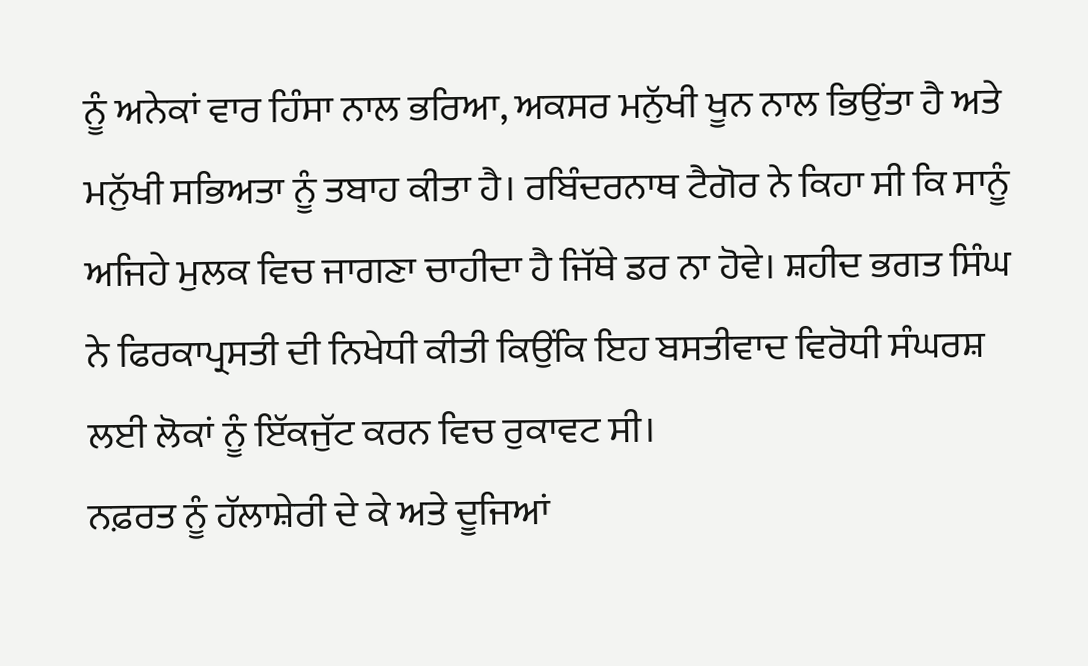ਨੂੰ ਅਨੇਕਾਂ ਵਾਰ ਹਿੰਸਾ ਨਾਲ ਭਰਿਆ, ਅਕਸਰ ਮਨੁੱਖੀ ਖੂਨ ਨਾਲ ਭਿਉਂਤਾ ਹੈ ਅਤੇ ਮਨੁੱਖੀ ਸਭਿਅਤਾ ਨੂੰ ਤਬਾਹ ਕੀਤਾ ਹੈ। ਰਬਿੰਦਰਨਾਥ ਟੈਗੋਰ ਨੇ ਕਿਹਾ ਸੀ ਕਿ ਸਾਨੂੰ ਅਜਿਹੇ ਮੁਲਕ ਵਿਚ ਜਾਗਣਾ ਚਾਹੀਦਾ ਹੈ ਜਿੱਥੇ ਡਰ ਨਾ ਹੋਵੇ। ਸ਼ਹੀਦ ਭਗਤ ਸਿੰਘ ਨੇ ਫਿਰਕਾਪ੍ਰਸਤੀ ਦੀ ਨਿਖੇਧੀ ਕੀਤੀ ਕਿਉਂਕਿ ਇਹ ਬਸਤੀਵਾਦ ਵਿਰੋਧੀ ਸੰਘਰਸ਼ ਲਈ ਲੋਕਾਂ ਨੂੰ ਇੱਕਜੁੱਟ ਕਰਨ ਵਿਚ ਰੁਕਾਵਟ ਸੀ।
ਨਫ਼ਰਤ ਨੂੰ ਹੱਲਾਸ਼ੇਰੀ ਦੇ ਕੇ ਅਤੇ ਦੂਜਿਆਂ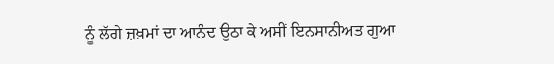ਨੂੰ ਲੱਗੇ ਜ਼ਖ਼ਮਾਂ ਦਾ ਆਨੰਦ ਉਠਾ ਕੇ ਅਸੀਂ ਇਨਸਾਨੀਅਤ ਗੁਆ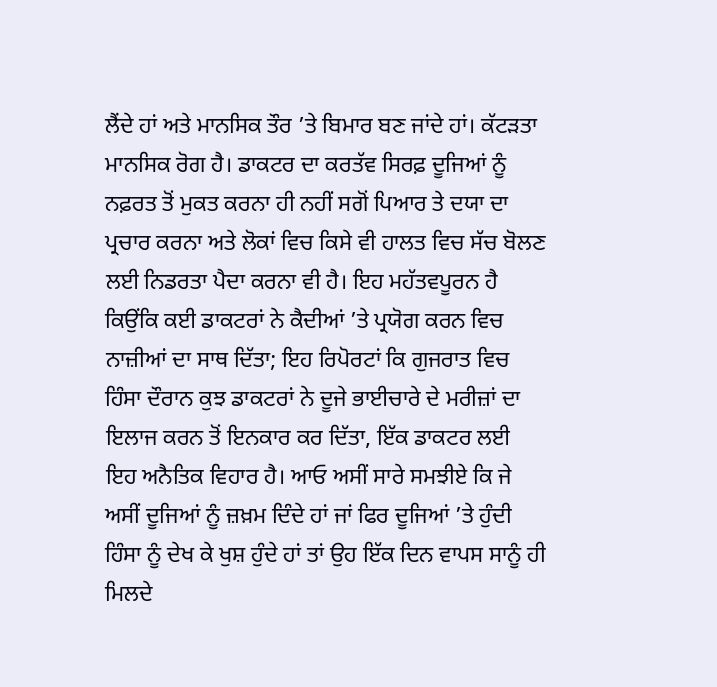ਲੈਂਦੇ ਹਾਂ ਅਤੇ ਮਾਨਸਿਕ ਤੌਰ ’ਤੇ ਬਿਮਾਰ ਬਣ ਜਾਂਦੇ ਹਾਂ। ਕੱਟੜਤਾ ਮਾਨਸਿਕ ਰੋਗ ਹੈ। ਡਾਕਟਰ ਦਾ ਕਰਤੱਵ ਸਿਰਫ਼ ਦੂਜਿਆਂ ਨੂੰ ਨਫ਼ਰਤ ਤੋਂ ਮੁਕਤ ਕਰਨਾ ਹੀ ਨਹੀਂ ਸਗੋਂ ਪਿਆਰ ਤੇ ਦਯਾ ਦਾ ਪ੍ਰਚਾਰ ਕਰਨਾ ਅਤੇ ਲੋਕਾਂ ਵਿਚ ਕਿਸੇ ਵੀ ਹਾਲਤ ਵਿਚ ਸੱਚ ਬੋਲਣ ਲਈ ਨਿਡਰਤਾ ਪੈਦਾ ਕਰਨਾ ਵੀ ਹੈ। ਇਹ ਮਹੱਤਵਪੂਰਨ ਹੈ ਕਿਉਂਕਿ ਕਈ ਡਾਕਟਰਾਂ ਨੇ ਕੈਦੀਆਂ ’ਤੇ ਪ੍ਰਯੋਗ ਕਰਨ ਵਿਚ ਨਾਜ਼ੀਆਂ ਦਾ ਸਾਥ ਦਿੱਤਾ; ਇਹ ਰਿਪੋਰਟਾਂ ਕਿ ਗੁਜਰਾਤ ਵਿਚ ਹਿੰਸਾ ਦੌਰਾਨ ਕੁਝ ਡਾਕਟਰਾਂ ਨੇ ਦੂਜੇ ਭਾਈਚਾਰੇ ਦੇ ਮਰੀਜ਼ਾਂ ਦਾ ਇਲਾਜ ਕਰਨ ਤੋਂ ਇਨਕਾਰ ਕਰ ਦਿੱਤਾ, ਇੱਕ ਡਾਕਟਰ ਲਈ ਇਹ ਅਨੈਤਿਕ ਵਿਹਾਰ ਹੈ। ਆਓ ਅਸੀਂ ਸਾਰੇ ਸਮਝੀਏ ਕਿ ਜੇ ਅਸੀਂ ਦੂਜਿਆਂ ਨੂੰ ਜ਼ਖ਼ਮ ਦਿੰਦੇ ਹਾਂ ਜਾਂ ਫਿਰ ਦੂਜਿਆਂ ’ਤੇ ਹੁੰਦੀ ਹਿੰਸਾ ਨੂੰ ਦੇਖ ਕੇ ਖੁਸ਼ ਹੁੰਦੇ ਹਾਂ ਤਾਂ ਉਹ ਇੱਕ ਦਿਨ ਵਾਪਸ ਸਾਨੂੰ ਹੀ ਮਿਲਦੇ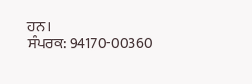ਹਨ।
ਸੰਪਰਕ: 94170-00360